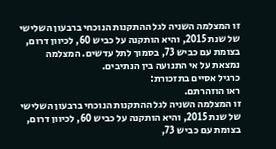זו המצלמה השניה לגל ההתקנות הנוכחי ברבעון השלישי של שנת 2015, והיא הותקנה על כביש 60, לכיוון דרום, בצומת עם כביש 73, בסמוך לתל עדשים. המצלמה נמצאת על אי התנועה בין הנתיבים.
כרגיל אסיים בתזכורת:
ראו הוזהרתם.
זו המצלמה השניה לגל ההתקנות הנוכחי ברבעון השלישי של שנת 2015, והיא הותקנה על כביש 60, לכיוון דרום, בצומת עם כביש 73,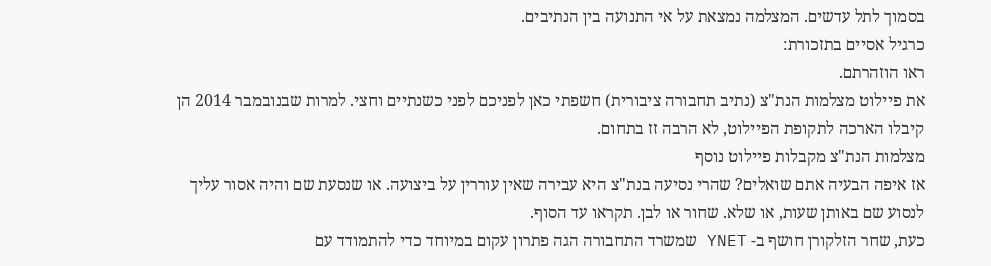בסמוך לתל עדשים. המצלמה נמצאת על אי התנועה בין הנתיבים.
כרגיל אסיים בתזכורת:
ראו הוזהרתם.
את פיילוט מצלמות הנת"צ (נתיב תחבורה ציבורית) חשפתי כאן לפניכם לפני כשנתיים וחצי. למרות שבנובמבר 2014 הן קיבלו הארכה לתקופת הפיילוט, לא הרבה זז בתחום.
מצלמות הנת"צ מקבלות פיילוט נוסף
אז איפה הבעיה אתם שואלים? שהרי נסיעה בנת"צ היא עבירה שאין עוררין על ביצועה. או שנסעת שם והיה אסור עליך לנסוע שם באותן שעות, או שלא. שחור או לבן. תקראו עד הסוף.
כעת, שחר הזלקורן חושף ב- YNET שמשרד התחבורה הגה פתרון עקום במיוחד כדי להתמודד עם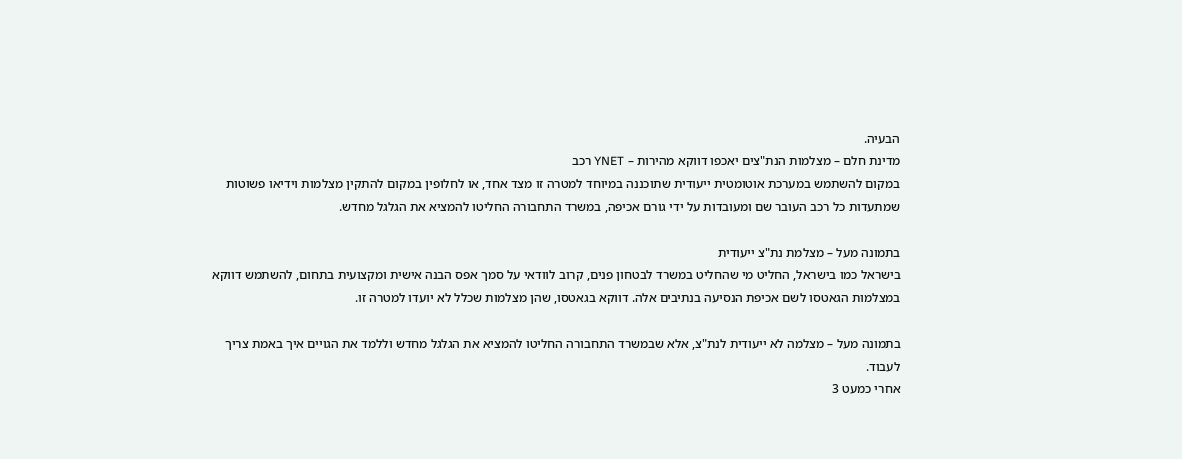הבעיה.
מדינת חלם – מצלמות הנת"צים יאכפו דווקא מהירות – YNET רכב
במקום להשתמש במערכת אוטומטית ייעודית שתוכננה במיוחד למטרה זו מצד אחד, או לחלופין במקום להתקין מצלמות וידיאו פשוטות שמתעדות כל רכב העובר שם ומעובדות על ידי גורם אכיפה, במשרד התחבורה החליטו להמציא את הגלגל מחדש.

בתמונה מעל – מצלמת נת"צ ייעודית
בישראל כמו בישראל, החליט מי שהחליט במשרד לבטחון פנים, קרוב לוודאי על סמך אפס הבנה אישית ומקצועית בתחום, להשתמש דווקא במצלמות הגאטסו לשם אכיפת הנסיעה בנתיבים אלה. דווקא בגאטסו, שהן מצלמות שכלל לא יועדו למטרה זו.

בתמונה מעל – מצלמה לא ייעודית לנת"צ, אלא שבמשרד התחבורה החליטו להמציא את הגלגל מחדש וללמד את הגויים איך באמת צריך לעבוד.
אחרי כמעט 3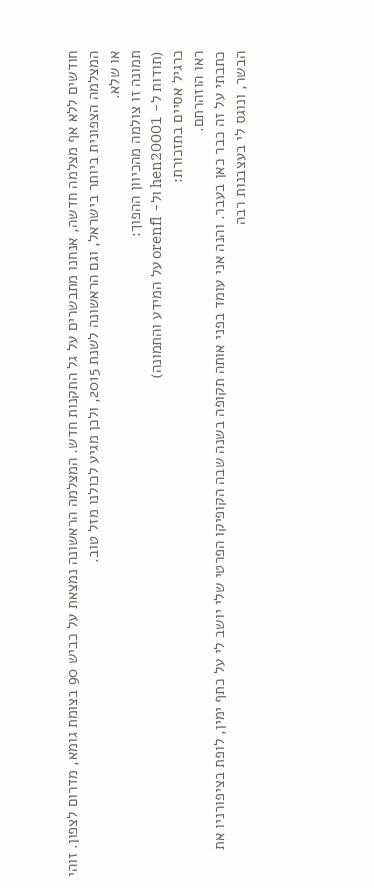חודשים ללא אף מצלמה חדשה, אנחנו מתבשרים על גל התקנות חדש. המצלמה הראשונה נמצאת על כביש 90 בצומת גומא, מדרום לצפון. זוהי המצלמה הצפונית ביותר בישראל, וגם הראשונה לשנת 2015, ולכן מגיע לכולנו מזל טוב.
או שלא.
תמונה זו צולמה מהכיוון ההפוך:
(תודות ל- hen20001 ול- orenfl על המידע והתמונה)
כרגיל אסיים בתזכורת:
ראו הוזהרתם.
כתבתי על זה כבר כאן בעבר. והנה אני עומד בפני אותה תקופה בשנה שבה הקופיקו הפרטי שלי יושב לי על כתף ימין, לופת בציפורניו את הבשר, ונוגס לי בעצבנות רבה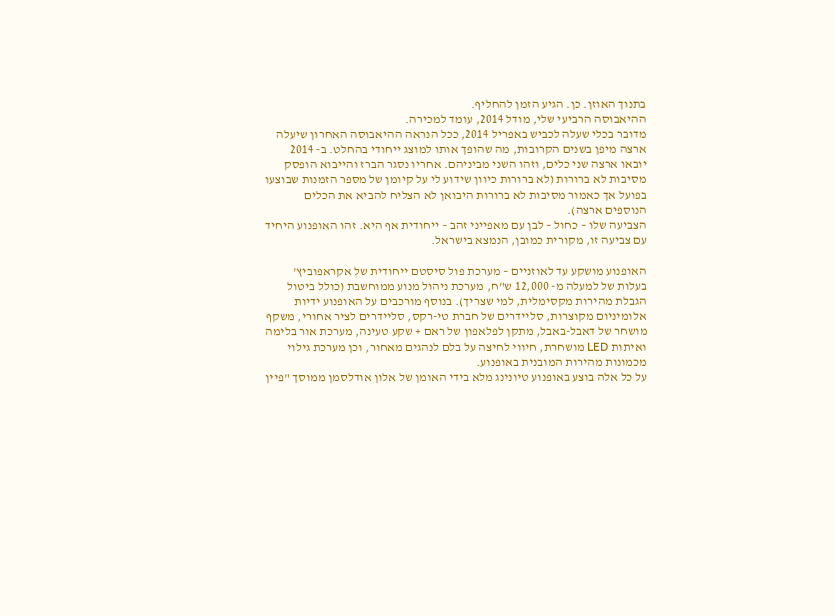בתנוך האוזן. כן. הגיע הזמן להחליף.
ההיאבוסה הרביעי שלי, מודל 2014, עומד למכירה.
מדובר בכלי שעלה לכביש באפריל 2014, ככל הנראה ההיאבוסה האחרון שיעלה ארצה מיפן בשנים הקרובות, מה שהופך אותו למוצג ייחודי בהחלט. ב- 2014 יובאו ארצה שני כלים, וזהו השני מביניהם. אחריו נסגר הברז והייבוא הופסק מסיבות לא ברורות (לא ברורות כיוון שידוע לי על קיומן של מספר הזמנות שבוצעו בפועל אך כאמור מסיבות לא ברורות היבואן לא הצליח להביא את הכלים הנוספים ארצה).
הצביעה שלו – כחול – לבן עם מאפייני זהב – ייחודית אף היא. זהו האופנוע היחיד עם צביעה זו, מקורית כמובן, הנמצא בישראל.

האופנוע מושקע עד לאוזניים – מערכת פול סיסטם ייחודית של אקראפוביץ' בעלות של למעלה מ- 12,000 ש"ח, מערכת ניהול מנוע ממוחשבת (כולל ביטול הגבלת מהירות מקסימלית, למי שצריך). בנוסף מורכבים על האופנוע ידיות אלומיניום מקוצרות, סליידרים של חברת טי-רקס, סליידרים לציר אחורי, משקף מושחר של דאבל-באבל, מתקן לפלאפון של ראם + שקע טעינה, מערכת אור בלימה ואיתות LED מושחרת, חיווי לחיצה על בלם לנהגים מאחור, וכן מערכת גילוי מכמונות מהירות המובנית באופנוע.
על כל אלה בוצע באופנוע טיונינג מלא בידי האומן של אלון אודלסמן ממוסך "פיין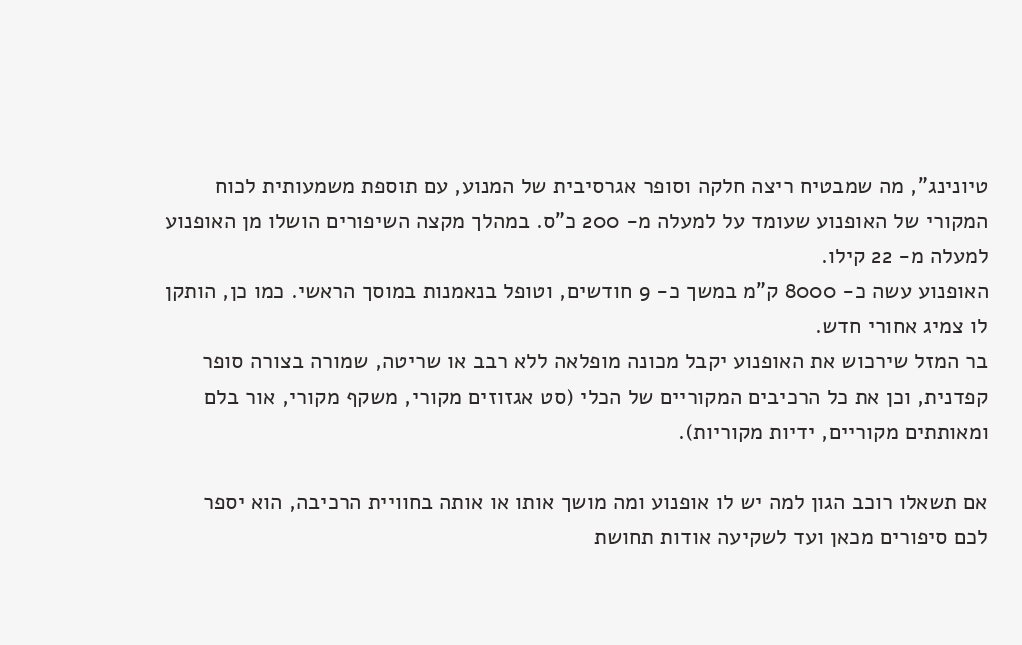טיונינג", מה שמבטיח ריצה חלקה וסופר אגרסיבית של המנוע, עם תוספת משמעותית לכוח המקורי של האופנוע שעומד על למעלה מ- 200 כ"ס. במהלך מקצה השיפורים הושלו מן האופנוע למעלה מ- 22 קילו.
האופנוע עשה כ- 8000 ק"מ במשך כ- 9 חודשים, וטופל בנאמנות במוסך הראשי. כמו כן, הותקן לו צמיג אחורי חדש.
בר המזל שירכוש את האופנוע יקבל מכונה מופלאה ללא רבב או שריטה, שמורה בצורה סופר קפדנית, וכן את כל הרכיבים המקוריים של הכלי (סט אגזוזים מקורי, משקף מקורי, אור בלם ומאותתים מקוריים, ידיות מקוריות).

אם תשאלו רוכב הגון למה יש לו אופנוע ומה מושך אותו או אותה בחוויית הרכיבה, הוא יספר לכם סיפורים מכאן ועד לשקיעה אודות תחושת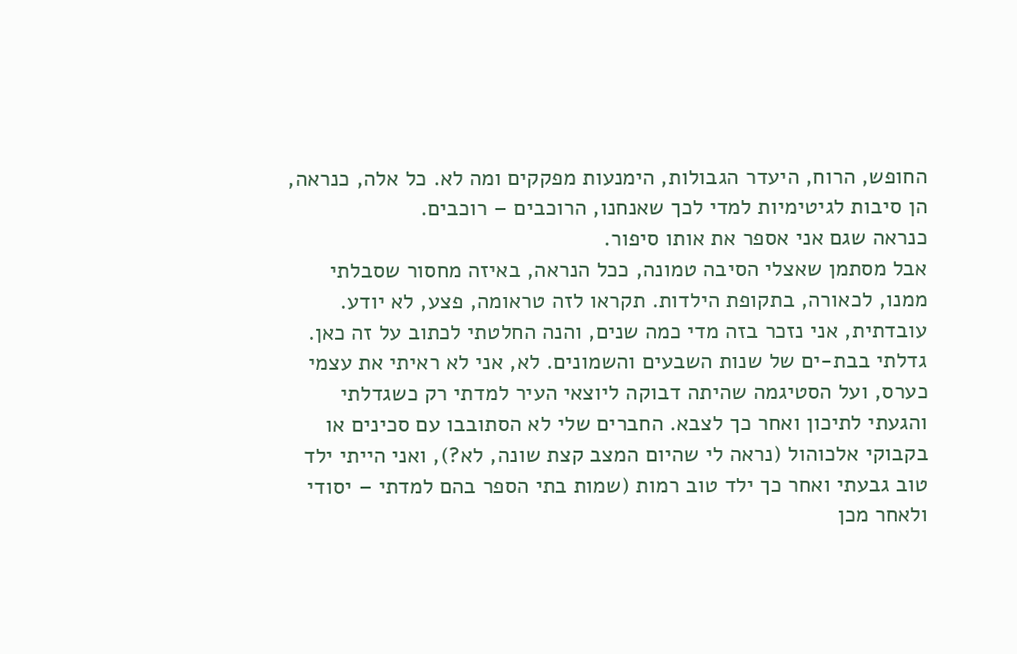החופש, הרוח, היעדר הגבולות, הימנעות מפקקים ומה לא. כל אלה, כנראה, הן סיבות לגיטימיות למדי לכך שאנחנו, הרוכבים – רוכבים.
כנראה שגם אני אספר את אותו סיפור.
אבל מסתמן שאצלי הסיבה טמונה, ככל הנראה, באיזה מחסור שסבלתי ממנו, לכאורה, בתקופת הילדות. תקראו לזה טראומה, פצע, לא יודע. עובדתית, אני נזכר בזה מדי כמה שנים, והנה החלטתי לכתוב על זה כאן.
גדלתי בבת-ים של שנות השבעים והשמונים. לא, אני לא ראיתי את עצמי כערס, ועל הסטיגמה שהיתה דבוקה ליוצאי העיר למדתי רק כשגדלתי והגעתי לתיכון ואחר כך לצבא. החברים שלי לא הסתובבו עם סכינים או בקבוקי אלכוהול (נראה לי שהיום המצב קצת שונה, לא?), ואני הייתי ילד טוב גבעתי ואחר כך ילד טוב רמות (שמות בתי הספר בהם למדתי – יסודי ולאחר מכן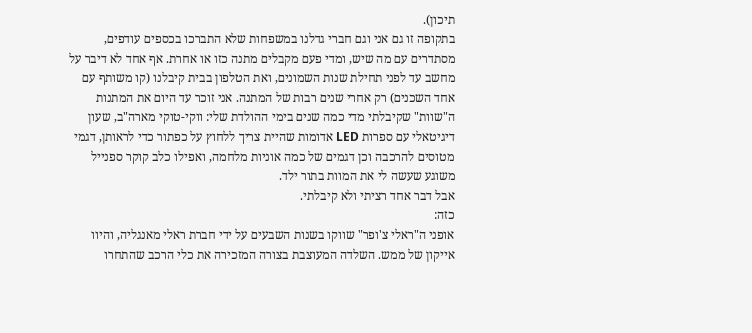תיכון).
בתקופה זו גם אני וגם חברי גדלנו במשפחות שלא התברכו בכספים עודפים, מסתדרים עם מה שיש, ומדי פעם מקבלים מתנה כזו או אחרת. אף אחד לא דיבר על מחשב עד לפני תחילת שנות השמונים, ואת הטלפון בבית קיבלנו (קו משותף עם אחד השכנים) רק אחרי שנים רבות של המתנה. אני זוכר עד היום את המתנות ה"שוות" שקיבלתי מדי כמה שנים בימי ההולדת שלי: ווקי-טוקי מארה"ב, שעון דיגיטאלי עם ספרות LED אדומות שהיית צריך ללחוץ על כפתור כדי לראותן, דגמי מטוסים להרכבה וכן דגמים של כמה אוניות מלחמה, ואפילו כלב קוקר ספנייל משוגע שעשה לי את המוות בתור ילד.
אבל דבר אחד רציתי ולא קיבלתי.
כזה:
אופני ה"ראלי צ'ופר" שווקו בשנות השבעים על ידי חברת ראלי מאנגליה, והיוו אייקון של ממש. השלדה המעוצבת בצורה המזכירה את כלי הרכב שהתחרו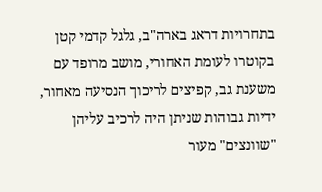בתחרויות דראג בארה"ב, גלגל קדמי קטן בקוטרו לעומת האחורי, מושב מרופד עם משענת גב, קפיצים לריכוך הנסיעה מאחור, ידיות גבוהות שניתן היה לרכיב עליהן "שוונצים" מעור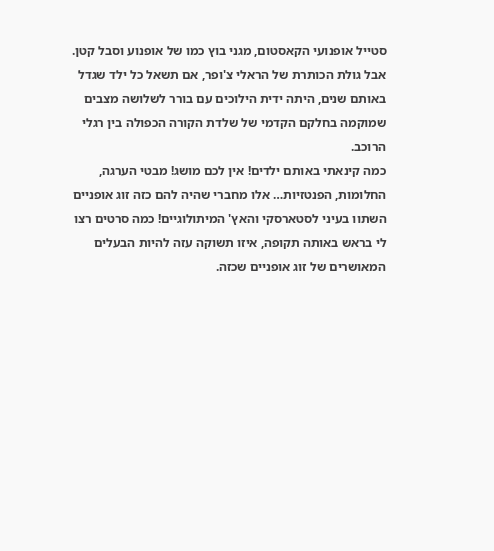סטייל אופנועי הקאסטום, מגני בוץ כמו של אופנוע וסבל קטן.
אבל גולת הכותרת של הראלי צ'ופר, אם תשאל כל ילד שגדל באותם שנים, היתה ידית הילוכים עם בורר לשלושה מצבים שמוקמה בחלקם הקדמי של שלדת הקורה הכפולה בין רגלי הרוכב.
כמה קינאתי באותם ילדים! אין לכם מושג! מבטי הערגה, החלומות, הפנטזיות… אלו מחברי שהיה להם כזה זוג אופניים השתוו בעיני לסטארסקי והאץ' המיתולוגיים! כמה סרטים רצו לי בראש באותה תקופה, איזו תשוקה עזה להיות הבעלים המאושרים של זוג אופניים שכזה.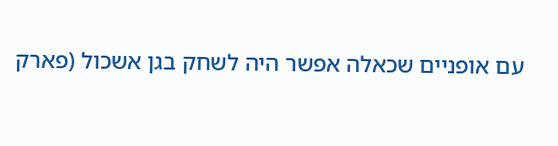עם אופניים שכאלה אפשר היה לשחק בגן אשכול (פארק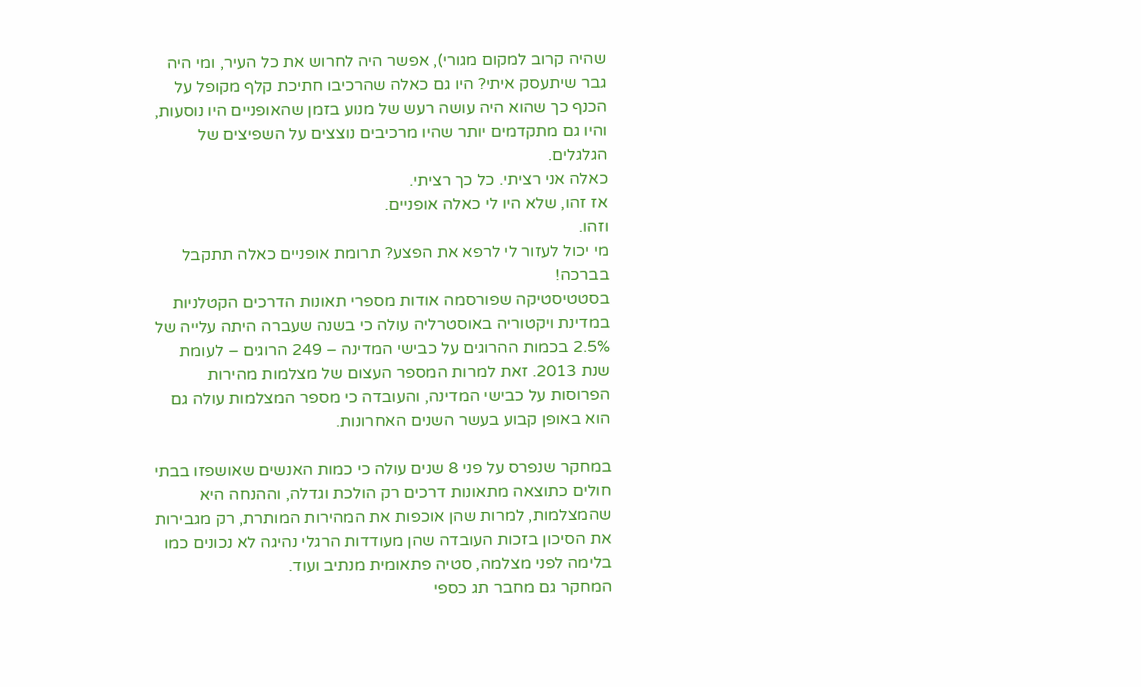שהיה קרוב למקום מגורי), אפשר היה לחרוש את כל העיר, ומי היה גבר שיתעסק איתי? היו גם כאלה שהרכיבו חתיכת קלף מקופל על הכנף כך שהוא היה עושה רעש של מנוע בזמן שהאופניים היו נוסעות, והיו גם מתקדמים יותר שהיו מרכיבים נוצצים על השפיצים של הגלגלים.
כאלה אני רציתי. כל כך רציתי.
אז זהו, שלא היו לי כאלה אופניים.
וזהו.
מי יכול לעזור לי לרפא את הפצע? תרומת אופניים כאלה תתקבל בברכה!
בסטטיסטיקה שפורסמה אודות מספרי תאונות הדרכים הקטלניות במדינת ויקטוריה באוסטרליה עולה כי בשנה שעברה היתה עלייה של 2.5% בכמות ההרוגים על כבישי המדינה – 249 הרוגים – לעומת שנת 2013. זאת למרות המספר העצום של מצלמות מהירות הפרוסות על כבישי המדינה, והעובדה כי מספר המצלמות עולה גם הוא באופן קבוע בעשר השנים האחרונות.

במחקר שנפרס על פני 8 שנים עולה כי כמות האנשים שאושפזו בבתי חולים כתוצאה מתאונות דרכים רק הולכת וגדלה, וההנחה היא שהמצלמות, למרות שהן אוכפות את המהירות המותרת, רק מגבירות את הסיכון בזכות העובדה שהן מעודדות הרגלי נהיגה לא נכונים כמו בלימה לפני מצלמה, סטיה פתאומית מנתיב ועוד.
המחקר גם מחבר תג כספי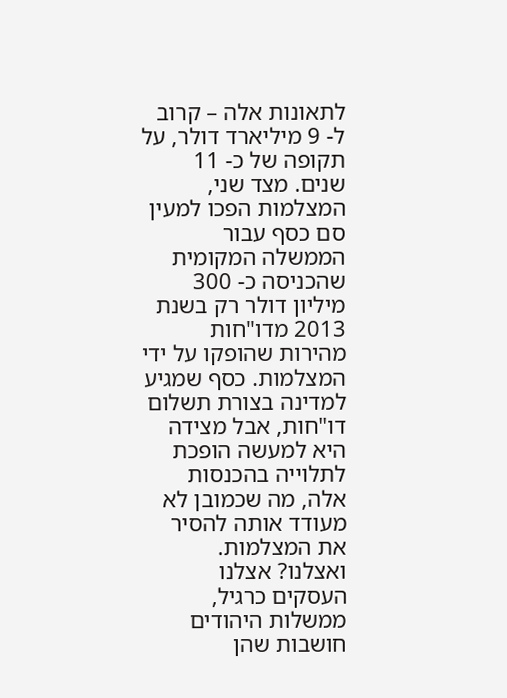לתאונות אלה – קרוב ל- 9 מיליארד דולר, על תקופה של כ- 11 שנים. מצד שני, המצלמות הפכו למעין סם כסף עבור הממשלה המקומית שהכניסה כ- 300 מיליון דולר רק בשנת 2013 מדו"חות מהירות שהופקו על ידי המצלמות. כסף שמגיע למדינה בצורת תשלום דו"חות, אבל מצידה היא למעשה הופכת לתלוייה בהכנסות אלה, מה שכמובן לא מעודד אותה להסיר את המצלמות.
ואצלנו? אצלנו העסקים כרגיל, ממשלות היהודים חושבות שהן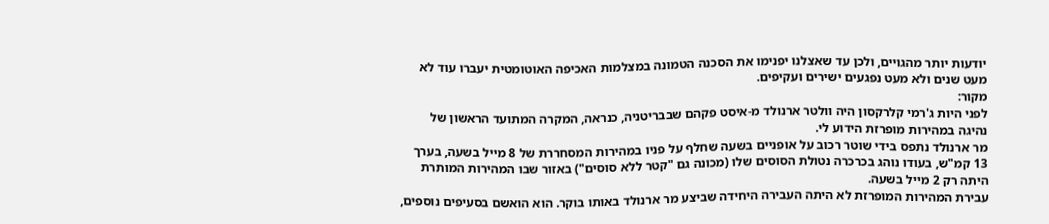יודעות יותר מהגויים, ולכן עד שאצלנו יפנימו את הסכנה הטמונה במצלמות האכיפה האוטומטית יעברו עוד לא מעט שנים ולא מעט נפגעים ישירים ועקיפים.
מקור:
לפני היות ג'רמי קלרקסון היה וולטר ארנולד מ-איסט פקהם שבבריטניה, כנראה, המקרה המתועד הראשון של נהיגה במהירות מופרזת הידוע לי.
מר ארנולד נתפס בידי שוטר רכוב על אופניים בשעה שחלף על פניו במהירות המסחררת של 8 מייל בשעה, בערך 13 קמ"ש, בעודו נוהג בכרכרה נטולת הסוסים שלו (מכונה גם "קטר ללא סוסים") באזור שבו המהירות המותרת היתה רק 2 מייל בשעה.
עבירת המהירות המופרזת לא היתה העבירה היחידה שביצע מר ארנולד באותו בוקר. הוא הואשם בסעיפים נוספים,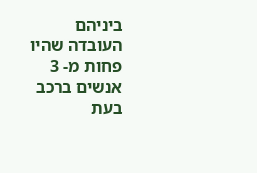ביניהם העובדה שהיו פחות מ- 3 אנשים ברכב בעת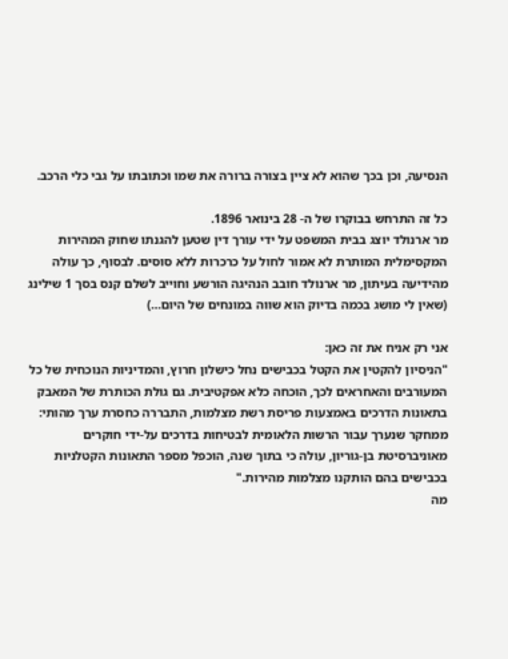הנסיעה, וכן בכך שהוא לא ציין בצורה ברורה את שמו וכתובתו על גבי כלי הרכב.

כל זה התרחש בבוקרו של ה- 28 בינואר 1896.
מר ארנולד יוצג בבית המשפט על ידי עורך דין שטען להגנתו שחוק המהירות המקסימלית המותרת לא אמור לחול על כרכרות ללא סוסים. לבסוף, כך עולה מהידיעה בעיתון, מר ארנולד חובב הנהיגה הורשע וחוייב לשלם קנס בסך 1 שילינג (שאין לי מושג בכמה בדיוק הוא שווה במונחים של היום…)

אני רק אניח את זה כאן:
"הניסיון להקטין את הקטל בכבישים נחל כישלון חרוץ, והמדיניות הנוכחית של כל המעורבים והאחראים לכך, הוכחה כלא אפקטיבית. גם גולת הכותרת של המאבק בתאונות הדרכים באמצעות פריסת רשת מצלמות, התבררה כחסרת ערך מהותי: ממחקר שנערך עבור הרשות הלאומית לבטיחות בדרכים על-ידי חוקרים מאוניברסיטת בן-גוריון, עולה כי בתוך שנה, הוכפל מספר התאונות הקטלניות בכבישים בהם הותקנו מצלמות מהירות."
מה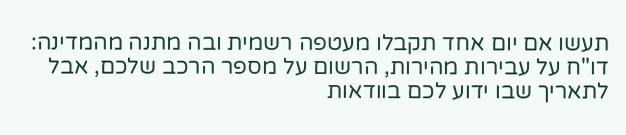תעשו אם יום אחד תקבלו מעטפה רשמית ובה מתנה מהמדינה: דו"ח על עבירות מהירות, הרשום על מספר הרכב שלכם, אבל לתאריך שבו ידוע לכם בוודאות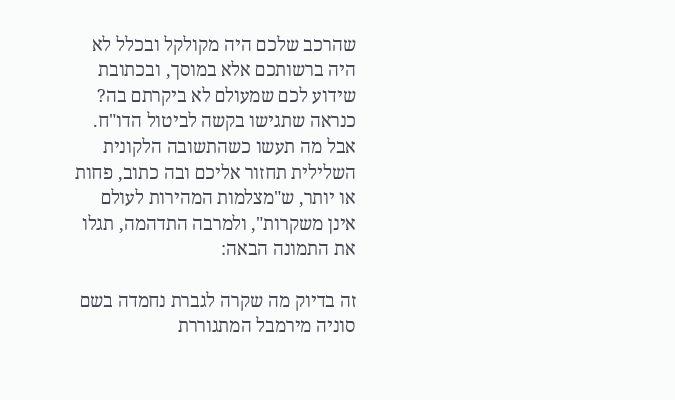שהרכב שלכם היה מקולקל ובכלל לא היה ברשותכם אלא במוסך, ובכתובת שידוע לכם שמעולם לא ביקרתם בה?
כנראה שתגישו בקשה לביטול הדו"ח.
אבל מה תעשו כשהתשובה הלקונית השלילית תחזור אליכם ובה כתוב, פחות או יותר, ש"מצלמות המהירות לעולם אינן משקרות", ולמרבה התדהמה, תגלו את התמונה הבאה:

זה בדיוק מה שקרה לגברת נחמדה בשם סוניה מירמבל המתגוררת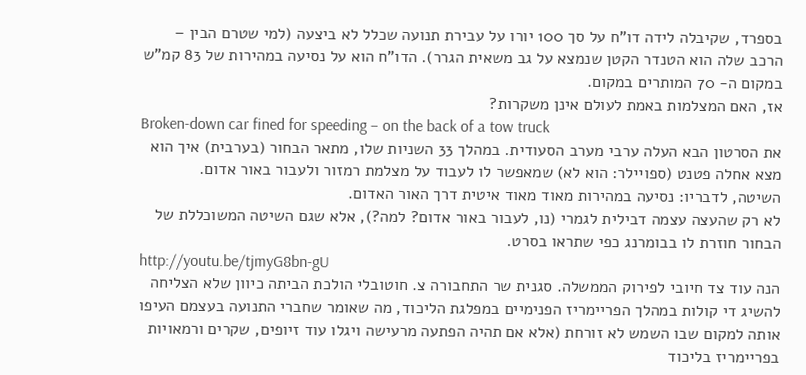בספרד, שקיבלה לידה דו"ח על סך 100 יורו על עבירת תנועה שכלל לא ביצעה (למי שטרם הבין – הרכב שלה הוא הטנדר הקטן שנמצא על גב משאית הגרר). הדו"ח הוא על נסיעה במהירות של 83 קמ"ש במקום ה- 70 המותרים במקום.
אז, האם המצלמות באמת לעולם אינן משקרות?
Broken-down car fined for speeding – on the back of a tow truck
את הסרטון הבא העלה ערבי מערב הסעודית. במהלך 33 השניות שלו, מתאר הבחור (בערבית) איך הוא מצא אחלה פטנט (ספויילר: הוא לא) שמאפשר לו לעבוד על מצלמת רמזור ולעבור באור אדום.
השיטה, לדבריו: נסיעה במהירות מאוד מאוד איטית דרך האור האדום.
לא רק שהעצה עצמה דבילית לגמרי (נו, לעבור באור אדום? למה?), אלא שגם השיטה המשוכללת של הבחור חוזרת לו בבומרנג כפי שתראו בסרט.
http://youtu.be/tjmyG8bn-gU
הנה עוד צד חיובי לפירוק הממשלה. סגנית שר התחבורה צ. חוטובלי הולכת הביתה כיוון שלא הצליחה להשיג די קולות במהלך הפריימריז הפנימיים במפלגת הליכוד, מה שאומר שחברי התנועה בעצמם העיפו אותה למקום שבו השמש לא זורחת (אלא אם תהיה הפתעה מרעישה ויגלו עוד זיופים, שקרים ורמאויות בפריימריז בליכוד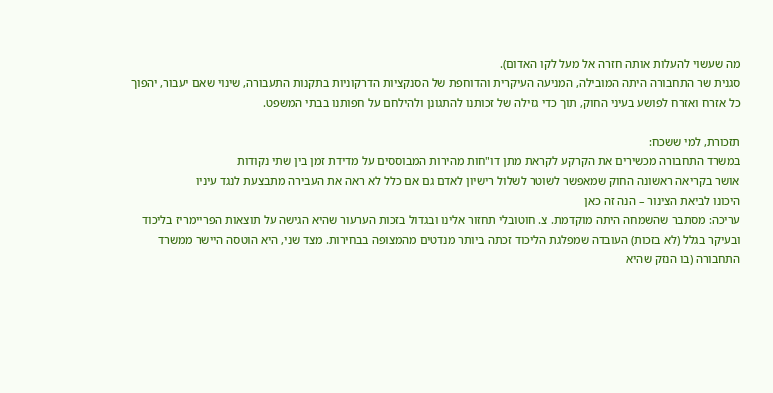מה שעשוי להעלות אותה חזרה אל מעל לקו האדום).
סגנית שר התחבורה היתה המובילה, המניעה העיקרית והדוחפת של הסנקציות הדרקוניות בתקנות התעבורה, שינוי שאם יעבור, יהפוך כל אזרח ואזרח לפושע בעיני החוק, תוך כדי גזילה של זכותנו להתגונן ולהילחם על חפותנו בבתי המשפט.

תזכורת, למי ששכח:
במשרד התחבורה מכשירים את הקרקע לקראת מתן דו"חות מהירות המבוססים על מדידת זמן בין שתי נקודות
אושר בקריאה ראשונה החוק שמאפשר לשוטר לשלול רישיון לאדם גם אם כלל לא ראה את העבירה מתבצעת לנגד עיניו
היכונו לביאת הצינור – הנה זה כאן
עריכה: מסתבר שהשמחה היתה מוקדמת. צ. חוטובלי תחזור אלינו ובגדול בזכות הערעור שהיא הגישה על תוצאות הפריימריז בליכוד ובעיקר בגלל (לא בזכות) העובדה שמפלגת הליכוד זכתה ביותר מנדטים מהמצופה בבחירות. מצד שני, היא הוטסה היישר ממשרד התחבורה (בו הנזק שהיא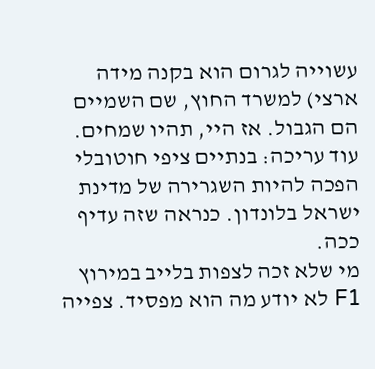עשוייה לגרום הוא בקנה מידה ארצי) למשרד החוץ, שם השמיים הם הגבול. אז היי, תהיו שמחים.
עוד עריכה: בנתיים ציפי חוטובלי הפכה להיות השגרירה של מדינת ישראל בלונדון. כנראה שזה עדיף ככה.
מי שלא זכה לצפות בלייב במירוץ F1 לא יודע מה הוא מפסיד. צפייה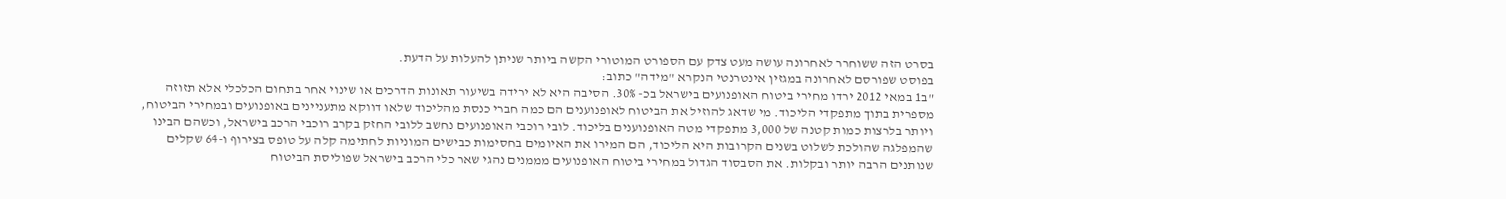בסרט הזה ששוחרר לאחרונה עושה מעט צדק עם הספורט המוטורי הקשה ביותר שניתן להעלות על הדעת.
בפוסט שפורסם לאחרונה במגזין אינטרנטי הנקרא "מידה" כתוב:
"ב1 במאי 2012 ירדו מחירי ביטוח האופנועים בישראל בכ- 30%. הסיבה היא לא ירידה בשיעור תאונות הדרכים או שינוי אחר בתחום הכלכלי אלא תזוזה מספרית בתוך מתפקדי הליכוד. מי שדאג להוזיל את הביטוח לאופנוענים הם כמה חברי כנסת מהליכוד שלאו דווקא מתעניינים באופנועים ובמחירי הביטוח, ויותר בלרצות כמות קטנה של 3,000 מתפקדי מטה האופנוענים בליכוד. לובי רוכבי האופנועים נחשב ללובי החזק בקרב רוכבי הרכב בישראל, וכשהם הבינו שהמפלגה שהולכת לשלוט בשנים הקרובות היא הליכוד, הם המירו את האיומים בחסימות כבישים המוניות לחתימה קלה על טופס בצירוף ו-64 שקלים שנותנים הרבה יותר ובקלות. את הסבסוד הגדול במחירי ביטוח האופנועים מממנים נהגי שאר כלי הרכב בישראל שפוליסת הביטוח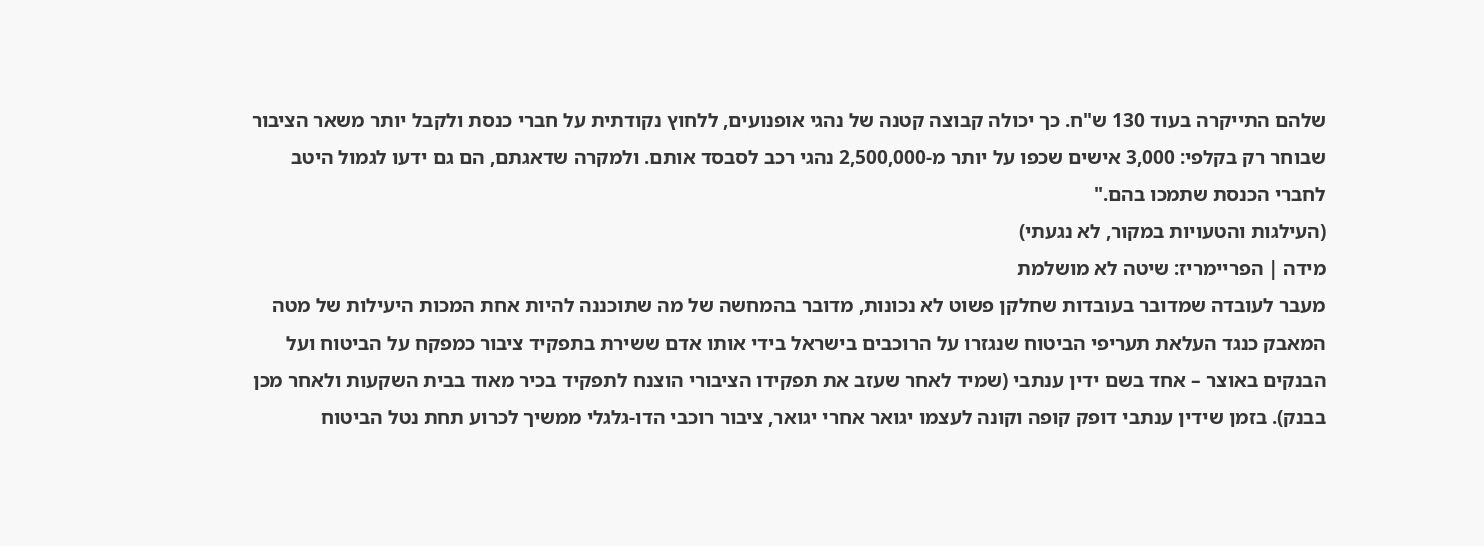שלהם התייקרה בעוד 130 ש"ח. כך יכולה קבוצה קטנה של נהגי אופנועים, ללחוץ נקודתית על חברי כנסת ולקבל יותר משאר הציבור שבוחר רק בקלפי: 3,000 אישים שכפו על יותר מ-2,500,000 נהגי רכב לסבסד אותם. ולמקרה שדאגתם, הם גם ידעו לגמול היטב לחברי הכנסת שתמכו בהם."
(העילגות והטעויות במקור, לא נגעתי)
מידה | הפריימריז: שיטה לא מושלמת
מעבר לעובדה שמדובר בעובדות שחלקן פשוט לא נכונות, מדובר בהמחשה של מה שתוכננה להיות אחת המכות היעילות של מטה המאבק כנגד העלאת תעריפי הביטוח שנגזרו על הרוכבים בישראל בידי אותו אדם ששירת בתפקיד ציבור כמפקח על הביטוח ועל הבנקים באוצר – אחד בשם ידין ענתבי (שמיד לאחר שעזב את תפקידו הציבורי הוצנח לתפקיד בכיר מאוד בבית השקעות ולאחר מכן בבנק). בזמן שידין ענתבי דופק קופה וקונה לעצמו יגואר אחרי יגואר, ציבור רוכבי הדו-גלגלי ממשיך לכרוע תחת נטל הביטוח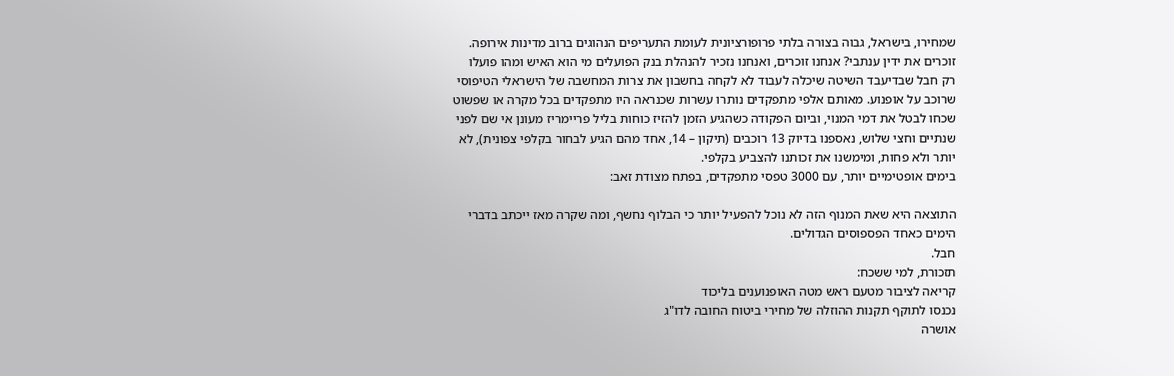שמחירו, בישראל, גבוה בצורה בלתי פרופורציונית לעומת התעריפים הנהוגים ברוב מדינות אירופה.
זוכרים את ידין ענתבי? אנחנו זוכרים, ואנחנו נזכיר להנהלת בנק הפועלים מי הוא האיש ומהו פועלו
רק חבל שבדיעבד השיטה שיכלה לעבוד לא לקחה בחשבון את צרות המחשבה של הישראלי הטיפוסי שרוכב על אופנוע. מאותם אלפי מתפקדים נותרו עשרות שכנראה היו מתפקדים בכל מקרה או שפשוט שכחו לבטל את דמי המנוי, וביום הפקודה כשהגיע הזמן להזיז כוחות בליל פריימריז מעונן אי שם לפני שנתיים וחצי שלוש, נאספנו בדיוק 13 רוכבים (תיקון – 14, אחד מהם הגיע לבחור בקלפי צפונית), לא יותר ולא פחות, ומימשנו את זכותנו להצביע בקלפי.
בימים אופטימיים יותר, עם 3000 טפסי מתפקדים, בפתח מצודת זאב:

התוצאה היא שאת המנוף הזה לא נוכל להפעיל יותר כי הבלוף נחשף, ומה שקרה מאז ייכתב בדברי הימים כאחד הפספוסים הגדולים.
חבל.
תזכורת, למי ששכח:
קריאה לציבור מטעם ראש מטה האופנוענים בליכוד
נכנסו לתוקף תקנות ההוזלה של מחירי ביטוח החובה לדו"ג
אושרה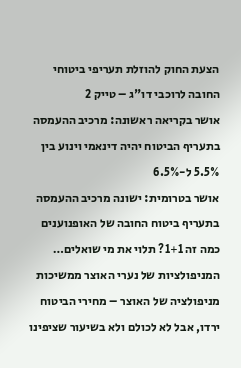הצעת החוק להוזלת תעריפי ביטוחי החובה לרוכבי דו"ג – טייק 2
אושר בקריאה ראשונה: מרכיב ההעמסה בתעריף הביטוח יהיה דינאמי וינוע בין 5.5% ל-6.5%
אושר בטרומית: ישונה מרכיב ההעמסה בתעריף ביטוח החובה של האופנוענים
כמה זה 1+1? תלוי את מי שואלים… המניפולציות של נערי האוצר ממשיכות
מניפולציה של האוצר – מחירי הביטוח ירדו, אבל לא לכולם ולא בשיעור שציפינו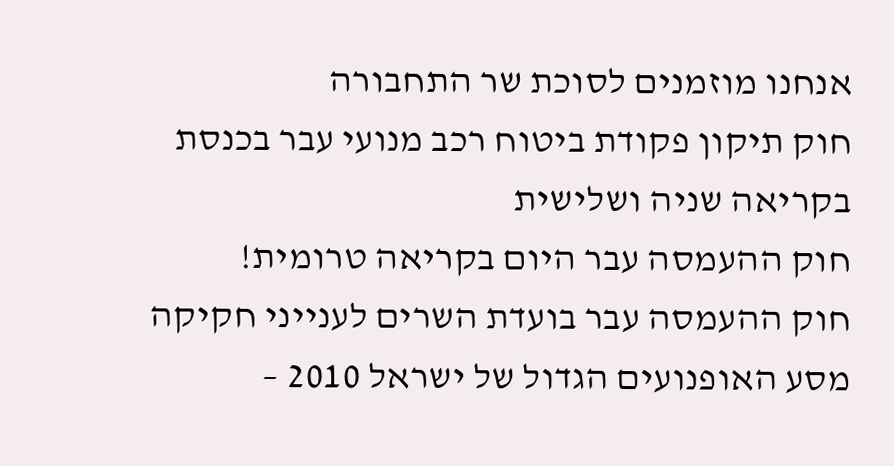אנחנו מוזמנים לסוכת שר התחבורה
חוק תיקון פקודת ביטוח רכב מנועי עבר בכנסת בקריאה שניה ושלישית
חוק ההעמסה עבר היום בקריאה טרומית!
חוק ההעמסה עבר בועדת השרים לענייני חקיקה
מסע האופנועים הגדול של ישראל 2010 –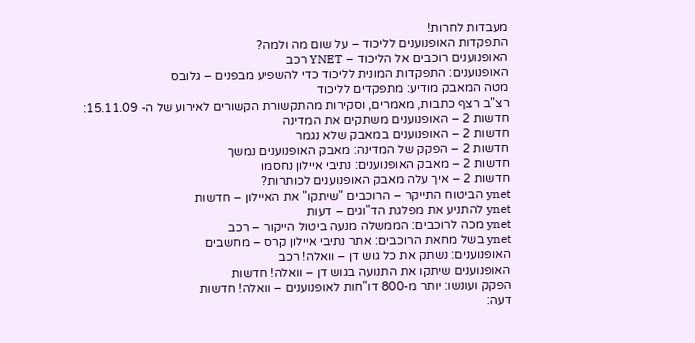מעבדות לחרות!
התפקדות האופנוענים לליכוד – על שום מה ולמה?
האופנוענים רוכבים אל הליכוד – YNET רכב
האופנוענים: התפקדות המונית לליכוד כדי להשפיע מבפנים – גלובס
מטה המאבק מודיע: מתפקדים לליכוד
רצ"ב רצף כתבות, מאמרים, וסקירות מהתקשורת הקשורים לאירוע של ה- 15.11.09:
חדשות 2 – האופנוענים משתקים את המדינה
חדשות 2 – האופנוענים במאבק שלא נגמר
חדשות 2 – הפקק של המדינה: מאבק האופנוענים נמשך
חדשות 2 – מאבק האופנוענים: נתיבי איילון נחסמו
חדשות 2 – איך עלה מאבק האופנוענים לכותרות?
ynet הביטוח התייקר – הרוכבים "שיתקו" את האיילון – חדשות
ynet להתניע את מפלגת הד"וגים – דעות
ynet מכה לרוכבים: הממשלה מנעה ביטול הייקור – רכב
ynet בשל מחאת הרוכבים: אתר נתיבי איילון קרס – מחשבים
האופנוענים: נשתק את כל גוש דן – וואלה! רכב
האופנוענים שיתקו את התנועה בגוש דן – וואלה! חדשות
הפקק ועונשו: יותר מ-800 דו"חות לאופנוענים – וואלה! חדשות
דעה: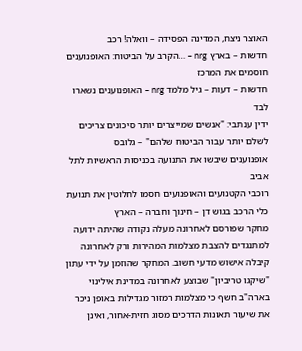האוצר ניצח, המדינה הפסידה – וואלה! רכב
חדשות – בארץ nrg – …הקרב על הביטוח: האופנוענים חוסמים את המרכז
חדשות – דעות – גיל מלמד nrg – האופנוענים נשארו לבד
ידין ענתבי: "אנשים שמייצרים יותר סיכונים צריכים לשלם יותר עבור הביטוח שלהם" – גלובס
אופנוענים שיבשו את התנועה בכניסות הראשיות לתל אביב
רוכבי הקטנועים והאופנועים חסמו לחלוטין את תנועת כלי הרכב בגוש דן – חינוך וחברה – הארץ
מחקר שפורסם לאחרונה מעלה נקודה שהיתה ידועה למתנגדים להצבת מצלמות המהירות ורק לאחרונה קיבלה אישוש מדעי חשוב. המחקר שהוזמן על ידי עתון "שיקגו טריביון" שבוצע לאחרונה במדינת אילינוי בארה"ב חשף כי מצלמות רמזור מגדילות באופן ניכר את שיעור תאונות הדרכים מסוג חזית-אחור, ואינן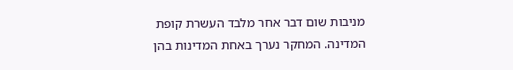מניבות שום דבר אחר מלבד העשרת קופת המדינה. המחקר נערך באחת המדינות בהן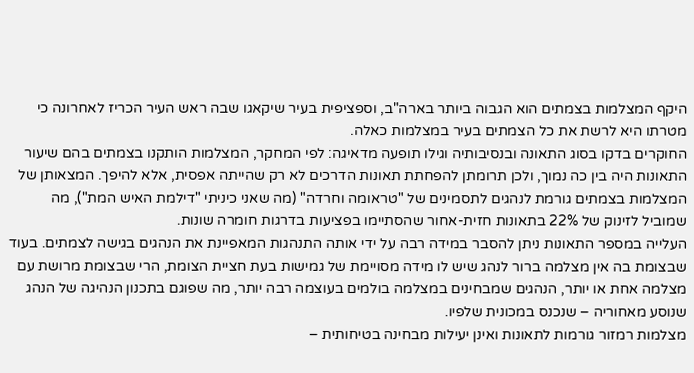היקף המצלמות בצמתים הוא הגבוה ביותר בארה"ב, וספציפית בעיר שיקאגו שבה ראש העיר הכריז לאחרונה כי מטרתו היא לרשת את כל הצמתים בעיר במצלמות כאלה.
החוקרים בדקו בסוג התאונה ובנסיבותיה וגילו תופעה מדאיגה: לפי המחקר, המצלמות הותקנו בצמתים בהם שיעור התאונות היה בין כה נמוך, ולכן תרומתן להפחתת תאונות הדרכים לא רק שהייתה אפסית, אלא להיפך. המצאותן של המצלמות בצמתים גורמת לנהגים לתסמינים של "טראומה וחרדה" (מה שאני כיניתי "דילמת האיש המת"), מה שמוביל לזינוק של 22% בתאונות חזית-אחור שהסתיימו בפציעות בדרגות חומרה שונות.
העלייה במספר התאונות ניתן להסבר במידה רבה על ידי אותה התנהגות המאפיינת את הנהגים בגישה לצמתים. בעוד שבצומת בה אין מצלמה ברור לנהג שיש לו מידה מסויימת של גמישות בעת חציית הצומת, הרי שבצומת מרושת עם מצלמה אחת או יותר, הנהגים שמבחינים במצלמה בולמים בעוצמה רבה יותר, מה שפוגם בתכנון הנהיגה של הנהג שנוסע מאחוריה – שנכנס במכונית שלפיו.
מצלמות רמזור גורמות לתאונות ואינן יעילות מבחינה בטיחותית –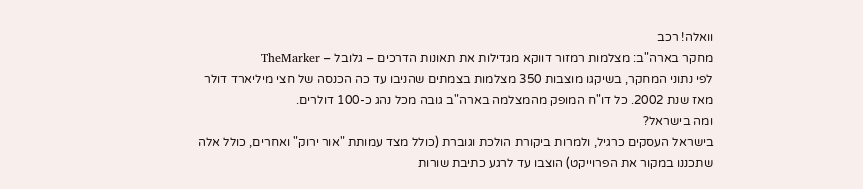וואלה! רכב
מחקר בארה"ב: מצלמות רמזור דווקא מגדילות את תאונות הדרכים – גלובל – TheMarker
לפי נתוני המחקר, בשיקגו מוצבות 350 מצלמות בצמתים שהניבו עד כה הכנסה של חצי מיליארד דולר מאז שנת 2002. כל דו"ח המופק מהמצלמה בארה"ב גובה מכל נהג כ-100 דולרים.
ומה בישראל?
בישראל העסקים כרגיל, ולמרות ביקורת הולכת וגוברת (כולל מצד עמותת "אור ירוק" ואחרים, כולל אלה שתכננו במקור את הפרוייקט) הוצבו עד לרגע כתיבת שורות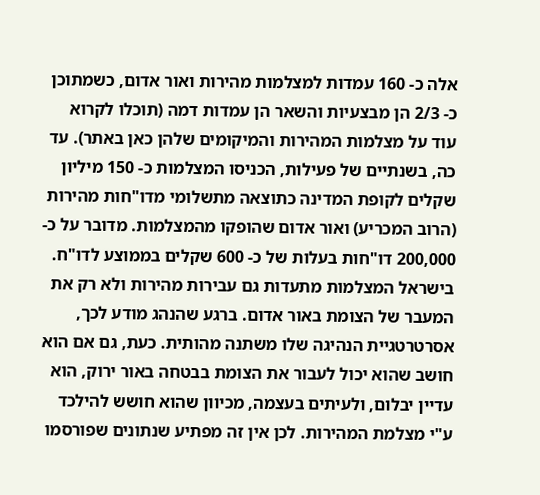אלה כ- 160 עמדות למצלמות מהירות ואור אדום, כשמתוכן כ- 2/3 הן מבצעיות והשאר הן עמדות דמה (תוכלו לקרוא עוד על מצלמות המהירות והמיקומים שלהן כאן באתר). עד כה, בשנתיים של פעילות, הכניסו המצלמות כ- 150 מיליון שקלים לקופת המדינה כתוצאה מתשלומי מדו"חות מהירות (הרוב המכריע) ואור אדום שהופקו מהמצלמות. מדובר על כ- 200,000 דו"חות בעלות של כ- 600 שקלים בממוצע לדו"ח.
בישראל המצלמות מתעדות גם עבירות מהירות ולא רק את המעבר של הצומת באור אדום. ברגע שהנהג מודע לכך, אסרטרטגיית הנהיגה שלו משתנה מהותית. כעת, גם אם הוא חושב שהוא יכול לעבור את הצומת בבטחה באור ירוק, הוא עדיין יבלום, ולעיתים בעצמה, מכיוון שהוא חושש להילכד ע"י מצלמת המהירות. לכן אין זה מפתיע שנתונים שפורסמו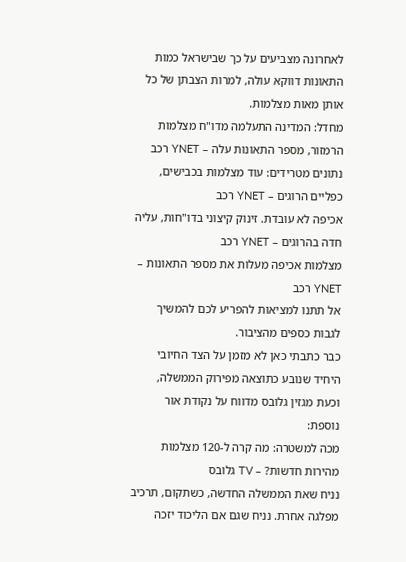לאחרונה מצביעים על כך שבישראל כמות התאונות דווקא עולה, למרות הצבתן של כל אותן מאות מצלמות.
מחדל: המדינה התעלמה מדו"ח מצלמות הרמזור, מספר התאונות עלה – YNET רכב
נתונים מטרידים: עוד מצלמות בכבישים, כפליים הרוגים – YNET רכב
אכיפה לא עובדת. זינוק קיצוני בדו"חות, עליה חדה בהרוגים – YNET רכב
מצלמות אכיפה מעלות את מספר התאונות – YNET רכב
אל תתנו למציאות להפריע לכם להמשיך לגבות כספים מהציבור.
כבר כתבתי כאן לא מזמן על הצד החיובי היחיד שנובע כתוצאה מפירוק הממשלה, וכעת מגזין גלובס מדווח על נקודת אור נוספת:
מכה למשטרה: מה קרה ל-120 מצלמות מהירות חדשות? – TV גלובס
נניח שאת הממשלה החדשה, כשתקום, תרכיב מפלגה אחרת. נניח שגם אם הליכוד יזכה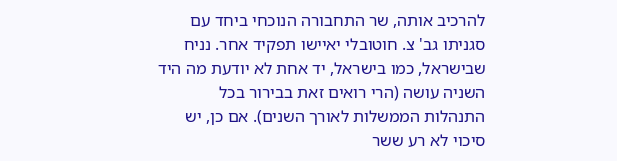להרכיב אותה, שר התחבורה הנוכחי ביחד עם סגניתו גב' צ. חוטובלי יאיישו תפקיד אחר. נניח שבישראל, כמו בישראל, יד אחת לא יודעת מה היד השניה עושה (הרי רואים זאת בבירור בכל התנהלות הממשלות לאורך השנים). אם כן, יש סיכוי לא רע ששר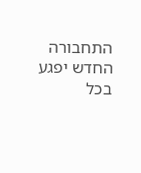התחבורה החדש יפגע בכל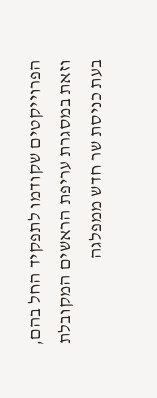הפרוייקטים שקודמו לתפקיד החל בהם, וזאת במסגרת עריפת הראשים המקובלת בעת כניסת שר חדש ממפלגה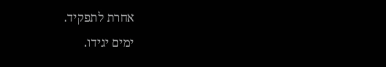אחרת לתפקיד.
ימים יגידו.